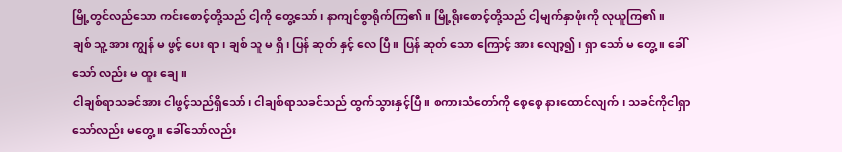မြို့တွင်လည်သော ကင်းစောင့်တို့သည် ငါ့ကို တွေ့သော်၊ နာကျင်စွာရိုက်ကြ၏။ မြို့ရိုးစောင့်တို့သည် ငါ့မျက်နှာဖုံးကို လုယူကြ၏။
ချစ် သူ့ အား ကျွန် မ ဖွင့် ပေး ရာ၊ ချစ် သူ မ ရှိ၊ ပြန် ဆုတ် နှင့် လေ ပြီ။ ပြန် ဆုတ် သော ကြောင့် အား လျော့၍၊ ရှာ သော် မ တွေ့။ ခေါ် သော် လည်း မ ထူး ချေ။
ငါချစ်ရာသခင်အား ငါဖွင့်သည်ရှိသော်၊ ငါချစ်ရာသခင်သည် ထွက်သွားနှင့်ပြီ။ စကားသံတော်ကို စေ့စေ့ နားထောင်လျက်၊ သခင်ကိုငါရှာသော်လည်း မတွေ့။ ခေါ်သော်လည်း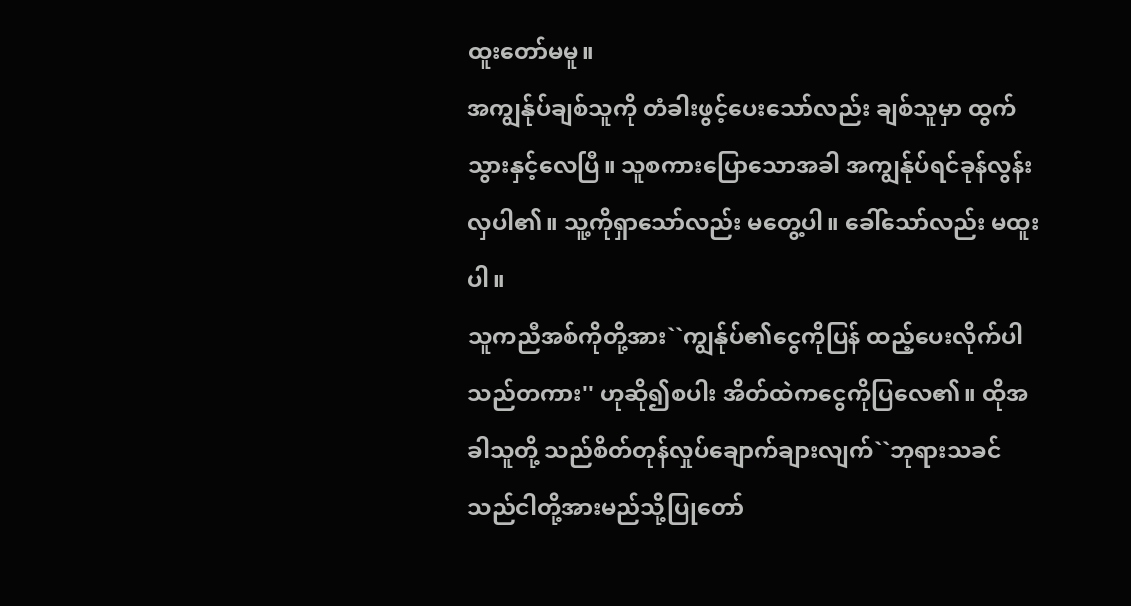ထူးတော်မမူ။
အကျွန်ုပ်ချစ်သူကို တံခါးဖွင့်ပေးသော်လည်း ချစ်သူမှာ ထွက်သွားနှင့်လေပြီ။ သူစကားပြောသောအခါ အကျွန်ုပ်ရင်ခုန်လွန်းလှပါ၏။ သူ့ကိုရှာသော်လည်း မတွေ့ပါ။ ခေါ်သော်လည်း မထူးပါ။
သူကညီအစ်ကိုတို့အား``ကျွန်ုပ်၏ငွေကိုပြန် ထည့်ပေးလိုက်ပါသည်တကား'' ဟုဆို၍စပါး အိတ်ထဲကငွေကိုပြလေ၏။ ထိုအခါသူတို့ သည်စိတ်တုန်လှုပ်ချောက်ချားလျက်``ဘုရားသခင်သည်ငါတို့အားမည်သို့ပြုတော်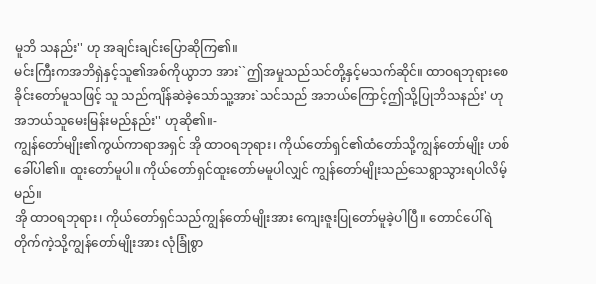မူဘိ သနည်း'' ဟု အချင်းချင်းပြောဆိုကြ၏။
မင်းကြီးကအဘိရှဲနှင့်သူ၏အစ်ကိုယွာဘ အား``ဤအမှုသည်သင်တို့နှင့်မသက်ဆိုင်။ ထာဝရဘုရားစေခိုင်းတော်မူသဖြင့် သူ သည်ကျိန်ဆဲခဲ့သော်သူ့အား`သင်သည် အဘယ်ကြောင့်ဤသို့ပြုဘိသနည်း' ဟု အဘယ်သူမေးမြန်းမည်နည်း'' ဟုဆို၏။-
ကျွန်တော်မျိုး၏ကွယ်ကာရာအရှင် အို ထာဝရဘုရား၊ ကိုယ်တော်ရှင်၏ထံတော်သို့ကျွန်တော်မျိုး ဟစ်ခေါ်ပါ၏။ ထူးတော်မူပါ။ ကိုယ်တော်ရှင်ထူးတော်မမူပါလျှင် ကျွန်တော်မျိုးသည်သေရွာသွားရပါလိမ့်မည်။
အို ထာဝရဘုရား၊ ကိုယ်တော်ရှင်သည်ကျွန်တော်မျိုးအား ကျေးဇူးပြုတော်မူခဲ့ပါပြီ။ တောင်ပေါ်ရဲတိုက်ကဲ့သို့ကျွန်တော်မျိုးအား လုံခြုံစွာ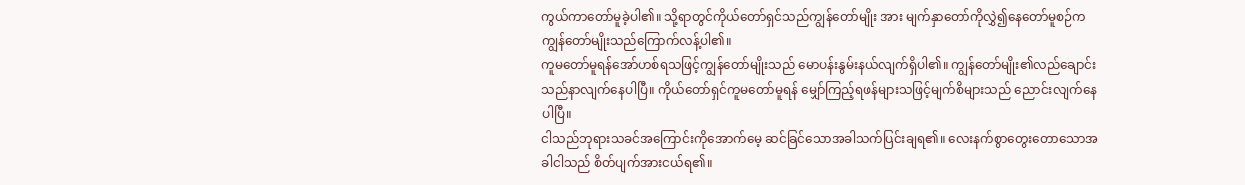ကွယ်ကာတော်မူခဲ့ပါ၏။ သို့ရာတွင်ကိုယ်တော်ရှင်သည်ကျွန်တော်မျိုး အား မျက်နှာတော်ကိုလွှဲ၍နေတော်မူစဉ်က ကျွန်တော်မျိုးသည်ကြောက်လန့်ပါ၏။
ကူမတော်မူရန်အော်ဟစ်ရသဖြင့်ကျွန်တော်မျိုးသည် မောပန်းနွမ်းနယ်လျက်ရှိပါ၏။ ကျွန်တော်မျိုး၏လည်ချောင်းသည်နာလျက်နေပါပြီ။ ကိုယ်တော်ရှင်ကူမတော်မူရန် မျှော်ကြည့်ရဖန်များသဖြင့်မျက်စိများသည် ညောင်းလျက်နေပါပြီ။
ငါသည်ဘုရားသခင်အကြောင်းကိုအောက်မေ့ ဆင်ခြင်သောအခါသက်ပြင်းချရ၏။ လေးနက်စွာတွေးတောသောအခါငါသည် စိတ်ပျက်အားငယ်ရ၏။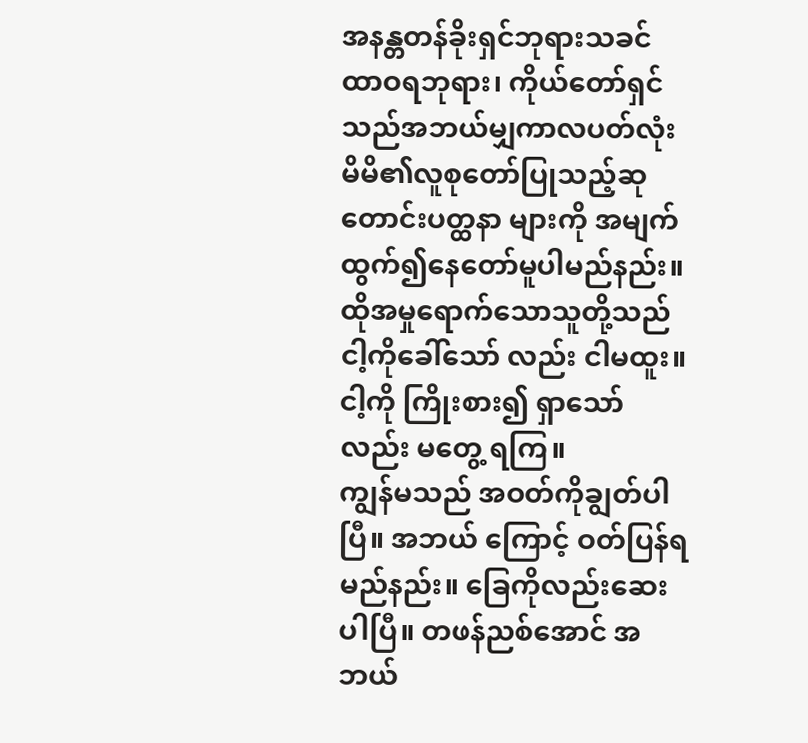အနန္တတန်ခိုးရှင်ဘုရားသခင်ထာဝရဘုရား၊ ကိုယ်တော်ရှင်သည်အဘယ်မျှကာလပတ်လုံး မိမိ၏လူစုတော်ပြုသည့်ဆုတောင်းပတ္ထနာ များကို အမျက်ထွက်၍နေတော်မူပါမည်နည်း။
ထိုအမှုရောက်သောသူတို့သည် ငါ့ကိုခေါ်သော် လည်း ငါမထူး။ ငါ့ကို ကြိုးစား၍ ရှာသော်လည်း မတွေ့ ရကြ။
ကျွန်မသည် အဝတ်ကိုချွတ်ပါပြီ။ အဘယ် ကြောင့် ဝတ်ပြန်ရမည်နည်း။ ခြေကိုလည်းဆေးပါပြီ။ တဖန်ညစ်အောင် အဘယ်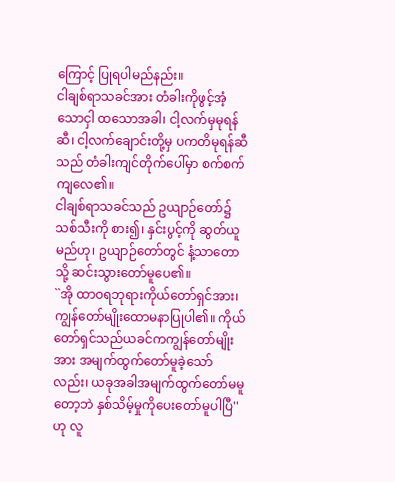ကြောင့် ပြုရပါမည်နည်း။
ငါချစ်ရာသခင်အား တံခါးကိုဖွင့်အံ့သောငှါ ထသောအခါ၊ ငါ့လက်မှမုရန်ဆီ၊ ငါ့လက်ချောင်းတို့မှ ပကတိမုရန်ဆီသည် တံခါးကျင်တိုက်ပေါ်မှာ စက်စက် ကျလေ၏။
ငါချစ်ရာသခင်သည် ဥယျာဉ်တော်၌ သစ်သီးကို စား၍၊ နှင်းပွင့်ကို ဆွတ်ယူမည်ဟု၊ ဥယျာဉ်တော်တွင် နံ့သာတောသို့ ဆင်းသွားတော်မူပေ၏။
``အို ထာဝရဘုရားကိုယ်တော်ရှင်အား၊ ကျွန်တော်မျိုးထောမနာပြုပါ၏။ ကိုယ်တော်ရှင်သည်ယခင်ကကျွန်တော်မျိုးအား အမျက်ထွက်တော်မူခဲ့သော်လည်း၊ ယခုအခါအမျက်ထွက်တော်မမူတော့ဘဲ နှစ်သိမ့်မှုကိုပေးတော်မူပါပြီ'' ဟု လူ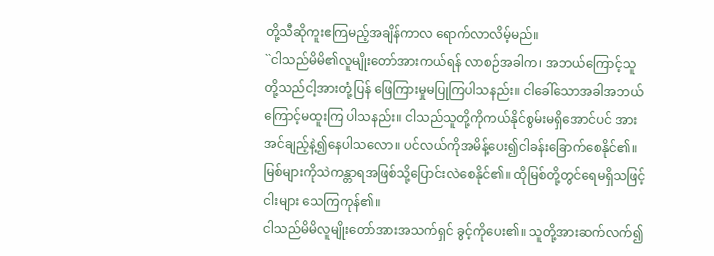တို့သီဆိုကူးဧကြမည့်အချိန်ကာလ ရောက်လာလိမ့်မည်။
``ငါသည်မိမိ၏လူမျိုးတော်အားကယ်ရန် လာစဉ်အခါက၊ အဘယ်ကြောင့်သူတို့သည်ငါ့အားတုံ့ပြန် ဖြေကြားမှုမပြုကြပါသနည်း။ ငါခေါ်သောအခါအဘယ်ကြောင့်မထူးကြ ပါသနည်း။ ငါသည်သူတို့ကိုကယ်နိုင်စွမ်းမရှိအောင်ပင် အားအင်ချည့်နဲ့၍နေပါသလော။ ပင်လယ်ကိုအမိန့်ပေး၍ငါခန်းခြောက်စေနိုင်၏။ မြစ်များကိုသဲကန္တာရအဖြစ်သို့ပြောင်းလဲစေနိုင်၏။ ထိုမြစ်တို့တွင်ရေမရှိသဖြင့်ငါးများ သေကြကုန်၏။
ငါသည်မိမိလူမျိုးတော်အားအသက်ရှင် ခွင့်ကိုပေး၏။ သူတို့အားဆက်လက်၍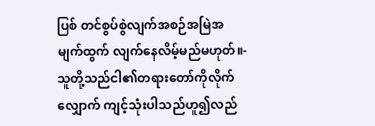ပြစ် တင်စွပ်စွဲလျက်အစဉ်အမြဲအမျက်ထွက် လျက်နေလိမ့်မည်မဟုတ်။-
သူတို့သည်ငါ၏တရားတော်ကိုလိုက်လျှောက် ကျင့်သုံးပါသည်ဟူ၍လည်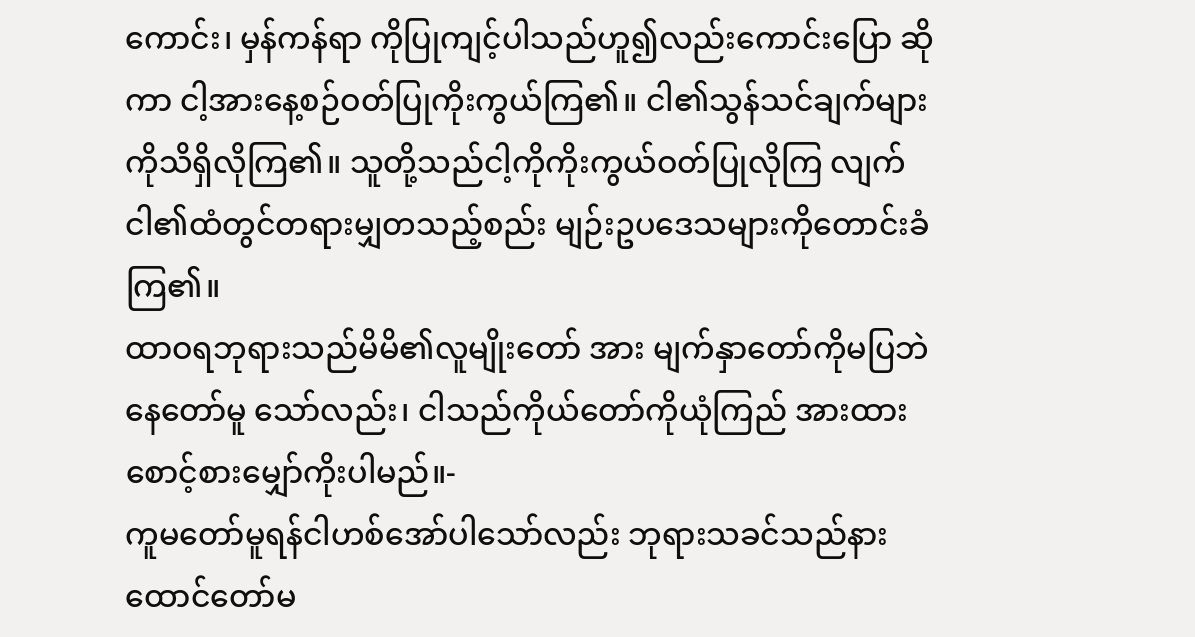ကောင်း၊ မှန်ကန်ရာ ကိုပြုကျင့်ပါသည်ဟူ၍လည်းကောင်းပြော ဆိုကာ ငါ့အားနေ့စဉ်ဝတ်ပြုကိုးကွယ်ကြ၏။ ငါ၏သွန်သင်ချက်များကိုသိရှိလိုကြ၏။ သူတို့သည်ငါ့ကိုကိုးကွယ်ဝတ်ပြုလိုကြ လျက် ငါ၏ထံတွင်တရားမျှတသည့်စည်း မျဉ်းဥပဒေသများကိုတောင်းခံကြ၏။
ထာဝရဘုရားသည်မိမိ၏လူမျိုးတော် အား မျက်နှာတော်ကိုမပြဘဲနေတော်မူ သော်လည်း၊ ငါသည်ကိုယ်တော်ကိုယုံကြည် အားထားစောင့်စားမျှော်ကိုးပါမည်။-
ကူမတော်မူရန်ငါဟစ်အော်ပါသော်လည်း ဘုရားသခင်သည်နားထောင်တော်မ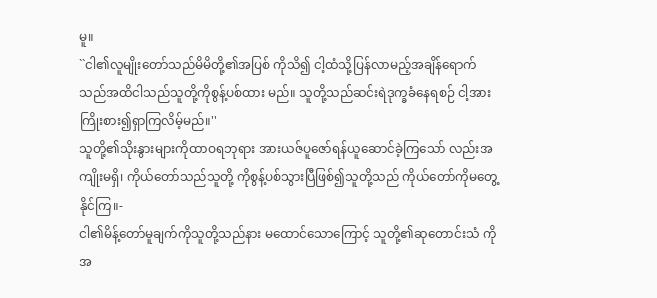မူ။
``ငါ၏လူမျိုးတော်သည်မိမိတို့၏အပြစ် ကိုသိ၍ ငါ့ထံသို့ပြန်လာမည့်အချိန်ရောက် သည်အထိငါသည်သူတို့ကိုစွန့်ပစ်ထား မည်။ သူတို့သည်ဆင်းရဲဒုက္ခခံနေရစဉ် ငါ့အားကြိုးစား၍ရှာကြလိမ့်မည်။''
သူတို့၏သိုးနွားများကိုထာဝရဘုရား အားယဇ်ပူဇော်ရန်ယူဆောင်ခဲ့ကြသော် လည်းအကျိုးမရှိ၊ ကိုယ်တော်သည်သူတို့ ကိုစွန့်ပစ်သွားပြီဖြစ်၍သူတို့သည် ကိုယ်တော်ကိုမတွေ့နိုင်ကြ။-
ငါ၏မိန့်တော်မူချက်ကိုသူတို့သည်နား မထောင်သောကြောင့် သူတို့၏ဆုတောင်းသံ ကိုအ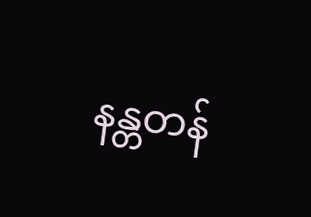နန္တတန်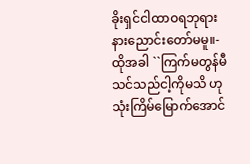ခိုးရှင်ငါထာဝရဘုရား နားညောင်းတော်မမူ။-
ထိုအခါ ``ကြက်မတွန်မီသင်သည်ငါ့ကိုမသိ ဟုသုံးကြိမ်မြောက်အောင်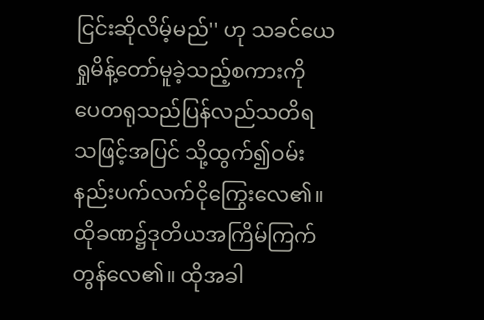ငြင်းဆိုလိမ့်မည်'' ဟု သခင်ယေရှုမိန့်တော်မူခဲ့သည့်စကားကို ပေတရုသည်ပြန်လည်သတိရသဖြင့်အပြင် သို့ထွက်၍ဝမ်းနည်းပက်လက်ငိုကြွေးလေ၏။
ထိုခဏ၌ဒုတိယအကြိမ်ကြက်တွန်လေ၏။ ထိုအခါ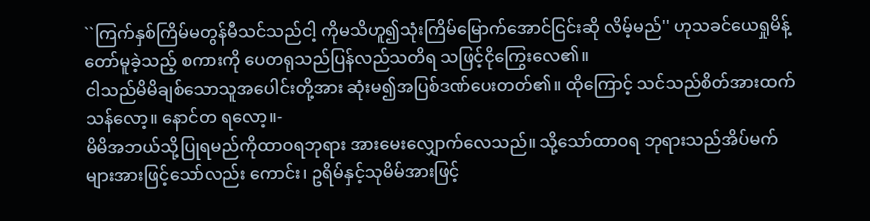``ကြက်နှစ်ကြိမ်မတွန်မီသင်သည်ငါ့ ကိုမသိဟူ၍သုံးကြိမ်မြောက်အောင်ငြင်းဆို လိမ့်မည်'' ဟုသခင်ယေရှုမိန့်တော်မူခဲ့သည့် စကားကို ပေတရုသည်ပြန်လည်သတိရ သဖြင့်ငိုကြွေးလေ၏။
ငါသည်မိမိချစ်သောသူအပေါင်းတို့အား ဆုံးမ၍အပြစ်ဒဏ်ပေးတတ်၏။ ထိုကြောင့် သင်သည်စိတ်အားထက်သန်လော့။ နောင်တ ရလော့။-
မိမိအဘယ်သို့ပြုရမည်ကိုထာဝရဘုရား အားမေးလျှောက်လေသည်။ သို့သော်ထာဝရ ဘုရားသည်အိပ်မက်များအားဖြင့်သော်လည်း ကောင်း၊ ဥရိမ်နှင့်သုမိမ်အားဖြင့်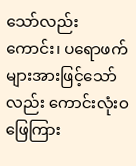သော်လည်း ကောင်း၊ ပရောဖက်များအားဖြင့်သော်လည်း ကောင်းလုံးဝဖြေကြား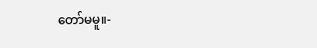တော်မမူ။-